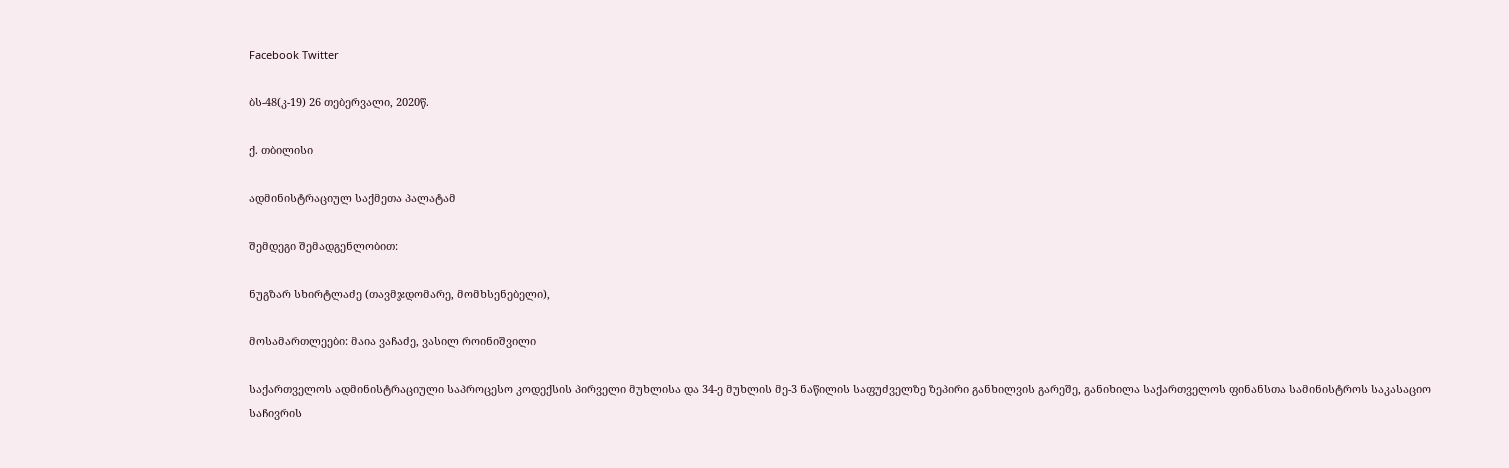Facebook Twitter

ბს-48(კ-19) 26 თებერვალი, 2020წ.

ქ. თბილისი

ადმინისტრაციულ საქმეთა პალატამ

შემდეგი შემადგენლობით:

ნუგზარ სხირტლაძე (თავმჯდომარე, მომხსენებელი),

მოსამართლეები: მაია ვაჩაძე, ვასილ როინიშვილი

საქართველოს ადმინისტრაციული საპროცესო კოდექსის პირველი მუხლისა და 34-ე მუხლის მე-3 ნაწილის საფუძველზე ზეპირი განხილვის გარეშე, განიხილა საქართველოს ფინანსთა სამინისტროს საკასაციო საჩივრის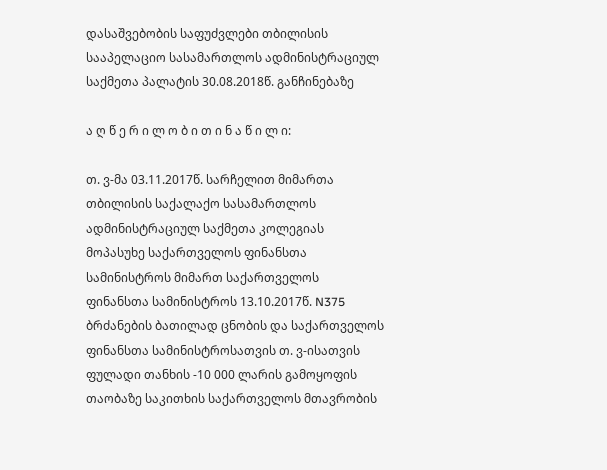დასაშვებობის საფუძვლები თბილისის სააპელაციო სასამართლოს ადმინისტრაციულ საქმეთა პალატის 30.08.2018წ. განჩინებაზე

ა ღ წ ე რ ი ლ ო ბ ი თ ი ნ ა წ ი ლ ი:

თ. ვ-მა 03.11.2017წ. სარჩელით მიმართა თბილისის საქალაქო სასამართლოს ადმინისტრაციულ საქმეთა კოლეგიას მოპასუხე საქართველოს ფინანსთა სამინისტროს მიმართ საქართველოს ფინანსთა სამინისტროს 13.10.2017წ. N375 ბრძანების ბათილად ცნობის და საქართველოს ფინანსთა სამინისტროსათვის თ. ვ-ისათვის ფულადი თანხის -10 000 ლარის გამოყოფის თაობაზე საკითხის საქართველოს მთავრობის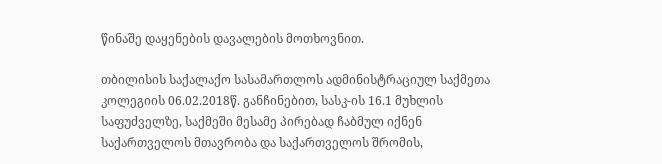წინაშე დაყენების დავალების მოთხოვნით.

თბილისის საქალაქო სასამართლოს ადმინისტრაციულ საქმეთა კოლეგიის 06.02.2018წ. განჩინებით, სასკ-ის 16.1 მუხლის საფუძველზე, საქმეში მესამე პირებად ჩაბმულ იქნენ საქართველოს მთავრობა და საქართველოს შრომის,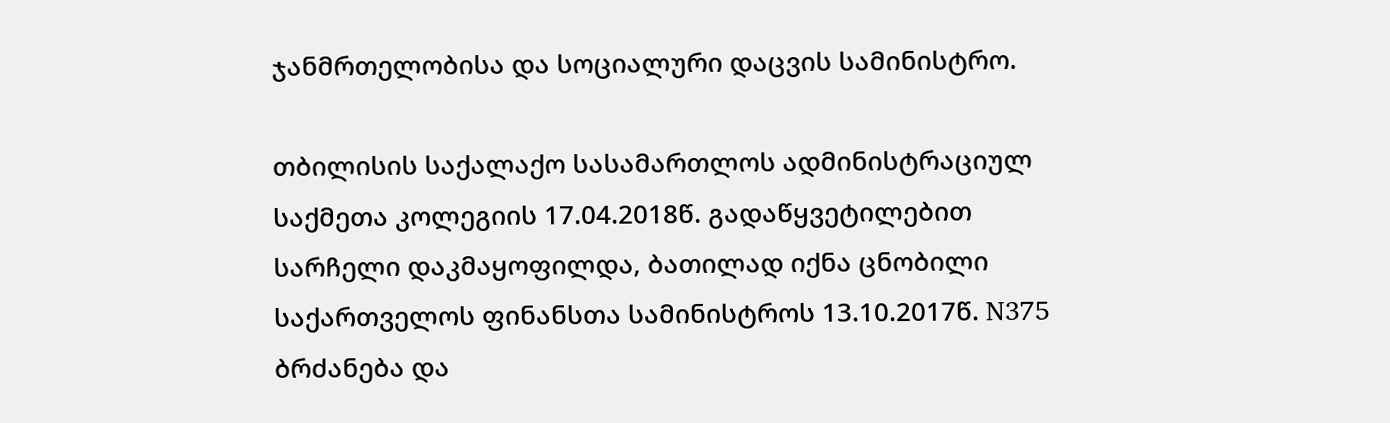ჯანმრთელობისა და სოციალური დაცვის სამინისტრო.

თბილისის საქალაქო სასამართლოს ადმინისტრაციულ საქმეთა კოლეგიის 17.04.2018წ. გადაწყვეტილებით სარჩელი დაკმაყოფილდა, ბათილად იქნა ცნობილი საქართველოს ფინანსთა სამინისტროს 13.10.2017წ. N375 ბრძანება და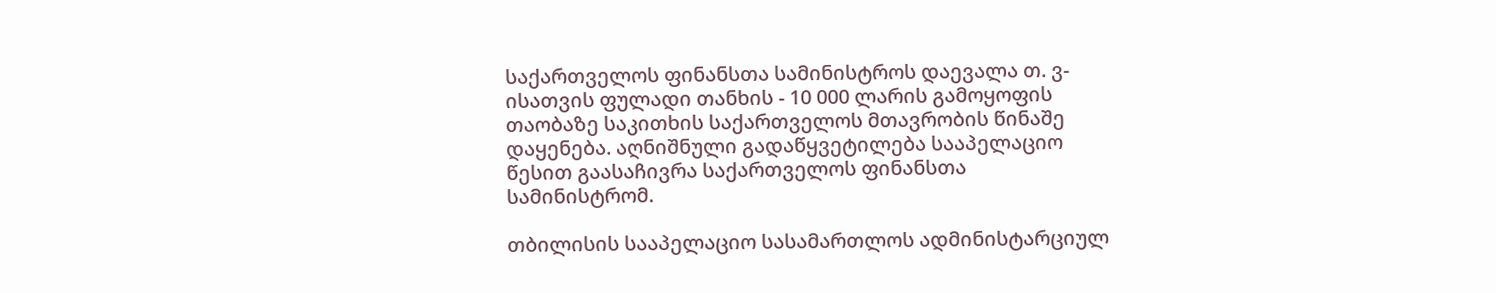საქართველოს ფინანსთა სამინისტროს დაევალა თ. ვ-ისათვის ფულადი თანხის - 10 000 ლარის გამოყოფის თაობაზე საკითხის საქართველოს მთავრობის წინაშე დაყენება. აღნიშნული გადაწყვეტილება სააპელაციო წესით გაასაჩივრა საქართველოს ფინანსთა სამინისტრომ.

თბილისის სააპელაციო სასამართლოს ადმინისტარციულ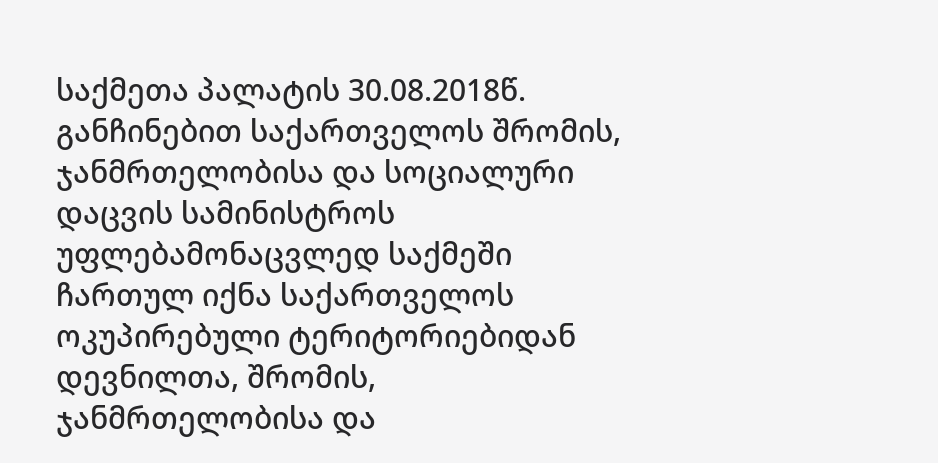საქმეთა პალატის 30.08.2018წ. განჩინებით საქართველოს შრომის, ჯანმრთელობისა და სოციალური დაცვის სამინისტროს უფლებამონაცვლედ საქმეში ჩართულ იქნა საქართველოს ოკუპირებული ტერიტორიებიდან დევნილთა, შრომის, ჯანმრთელობისა და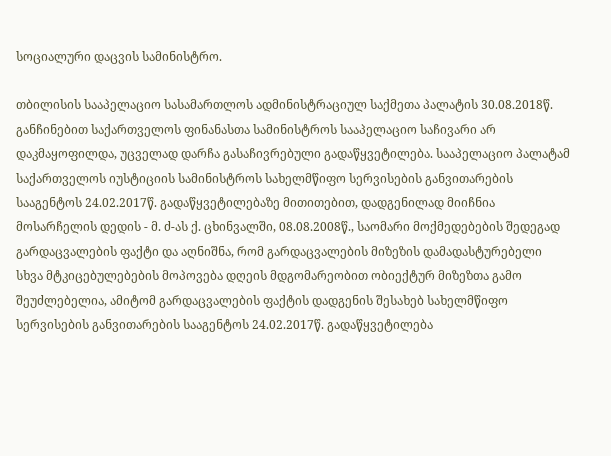სოციალური დაცვის სამინისტრო.

თბილისის სააპელაციო სასამართლოს ადმინისტრაციულ საქმეთა პალატის 30.08.2018წ. განჩინებით საქართველოს ფინანასთა სამინისტროს სააპელაციო საჩივარი არ დაკმაყოფილდა, უცველად დარჩა გასაჩივრებული გადაწყვეტილება. სააპელაციო პალატამ საქართველოს იუსტიციის სამინისტროს სახელმწიფო სერვისების განვითარების სააგენტოს 24.02.2017წ. გადაწყვეტილებაზე მითითებით, დადგენილად მიიჩნია მოსარჩელის დედის - მ. ძ-ას ქ. ცხინვალში, 08.08.2008წ., საომარი მოქმედებების შედეგად გარდაცვალების ფაქტი და აღნიშნა, რომ გარდაცვალების მიზეზის დამადასტურებელი სხვა მტკიცებულებების მოპოვება დღეის მდგომარეობით ობიექტურ მიზეზთა გამო შეუძლებელია, ამიტომ გარდაცვალების ფაქტის დადგენის შესახებ სახელმწიფო სერვისების განვითარების სააგენტოს 24.02.2017წ. გადაწყვეტილება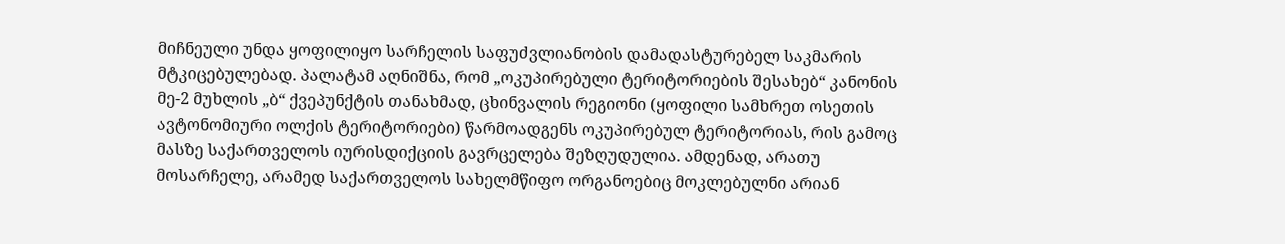მიჩნეული უნდა ყოფილიყო სარჩელის საფუძვლიანობის დამადასტურებელ საკმარის მტკიცებულებად. პალატამ აღნიშნა, რომ „ოკუპირებული ტერიტორიების შესახებ“ კანონის მე-2 მუხლის „ბ“ ქვეპუნქტის თანახმად, ცხინვალის რეგიონი (ყოფილი სამხრეთ ოსეთის ავტონომიური ოლქის ტერიტორიები) წარმოადგენს ოკუპირებულ ტერიტორიას, რის გამოც მასზე საქართველოს იურისდიქციის გავრცელება შეზღუდულია. ამდენად, არათუ მოსარჩელე, არამედ საქართველოს სახელმწიფო ორგანოებიც მოკლებულნი არიან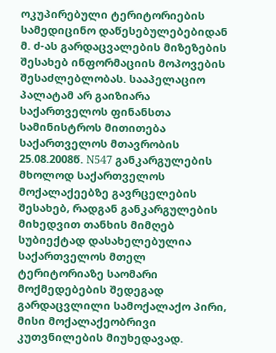ოკუპირებული ტერიტორიების სამედიცინო დაწესებულებებიდან მ. ძ-ას გარდაცვალების მიზეზების შესახებ ინფორმაციის მოპოვების შესაძლებლობას. სააპელაციო პალატამ არ გაიზიარა საქართველოს ფინანსთა სამინისტროს მითითება საქართველოს მთავრობის 25.08.2008წ. N547 განკარგულების მხოლოდ საქართველოს მოქალაქეებზე გავრცელების შესახებ, რადგან განკარგულების მიხედვით თანხის მიმღებ სუბიექტად დასახელებულია საქართველოს მთელ ტერიტორიაზე საომარი მოქმედებების შედეგად გარდაცვლილი სამოქალაქო პირი, მისი მოქალაქეობრივი კუთვნილების მიუხედავად.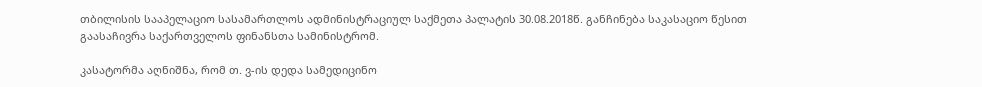თბილისის სააპელაციო სასამართლოს ადმინისტრაციულ საქმეთა პალატის 30.08.2018წ. განჩინება საკასაციო წესით გაასაჩივრა საქართველოს ფინანსთა სამინისტრომ.

კასატორმა აღნიშნა, რომ თ. ვ-ის დედა სამედიცინო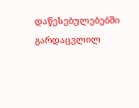დაწესებულებებში გარდაცვლილ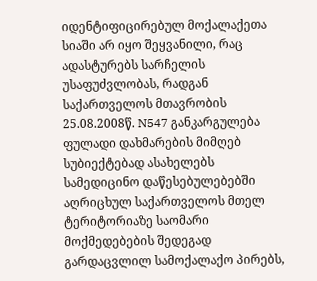იდენტიფიცირებულ მოქალაქეთა სიაში არ იყო შეყვანილი, რაც ადასტურებს სარჩელის უსაფუძვლობას, რადგან საქართველოს მთავრობის 25.08.2008წ. N547 განკარგულება ფულადი დახმარების მიმღებ სუბიექტებად ასახელებს სამედიცინო დაწესებულებებში აღრიცხულ საქართველოს მთელ ტერიტორიაზე საომარი მოქმედებების შედეგად გარდაცვლილ სამოქალაქო პირებს,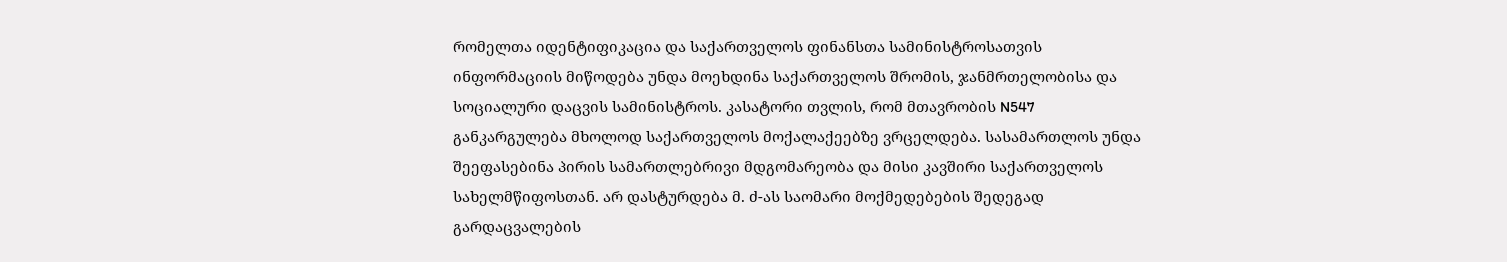რომელთა იდენტიფიკაცია და საქართველოს ფინანსთა სამინისტროსათვის ინფორმაციის მიწოდება უნდა მოეხდინა საქართველოს შრომის, ჯანმრთელობისა და სოციალური დაცვის სამინისტროს. კასატორი თვლის, რომ მთავრობის N547 განკარგულება მხოლოდ საქართველოს მოქალაქეებზე ვრცელდება. სასამართლოს უნდა შეეფასებინა პირის სამართლებრივი მდგომარეობა და მისი კავშირი საქართველოს სახელმწიფოსთან. არ დასტურდება მ. ძ-ას საომარი მოქმედებების შედეგად გარდაცვალების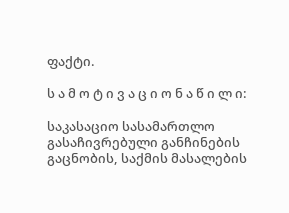ფაქტი.

ს ა მ ო ტ ი ვ ა ც ი ო ნ ა წ ი ლ ი:

საკასაციო სასამართლო გასაჩივრებული განჩინების გაცნობის, საქმის მასალების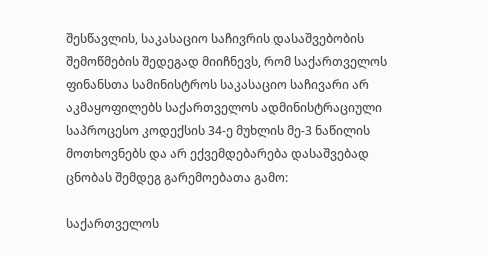შესწავლის, საკასაციო საჩივრის დასაშვებობის შემოწმების შედეგად მიიჩნევს, რომ საქართველოს ფინანსთა სამინისტროს საკასაციო საჩივარი არ აკმაყოფილებს საქართველოს ადმინისტრაციული საპროცესო კოდექსის 34-ე მუხლის მე-3 ნაწილის მოთხოვნებს და არ ექვემდებარება დასაშვებად ცნობას შემდეგ გარემოებათა გამო:

საქართველოს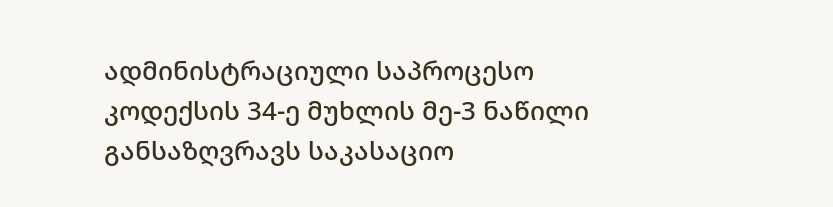ადმინისტრაციული საპროცესო კოდექსის 34-ე მუხლის მე-3 ნაწილი განსაზღვრავს საკასაციო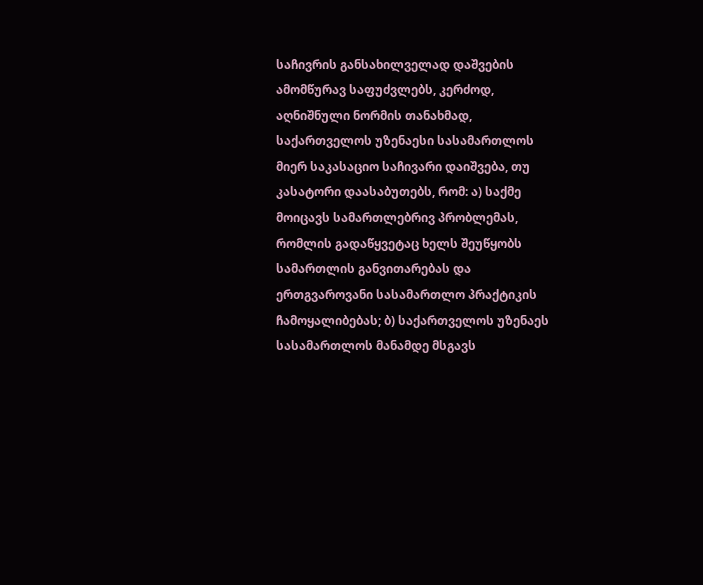საჩივრის განსახილველად დაშვების ამომწურავ საფუძვლებს, კერძოდ, აღნიშნული ნორმის თანახმად, საქართველოს უზენაესი სასამართლოს მიერ საკასაციო საჩივარი დაიშვება, თუ კასატორი დაასაბუთებს, რომ: ა) საქმე მოიცავს სამართლებრივ პრობლემას, რომლის გადაწყვეტაც ხელს შეუწყობს სამართლის განვითარებას და ერთგვაროვანი სასამართლო პრაქტიკის ჩამოყალიბებას; ბ) საქართველოს უზენაეს სასამართლოს მანამდე მსგავს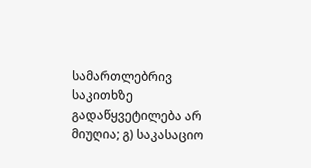სამართლებრივ საკითხზე გადაწყვეტილება არ მიუღია; გ) საკასაციო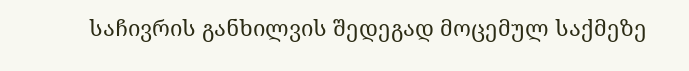საჩივრის განხილვის შედეგად მოცემულ საქმეზე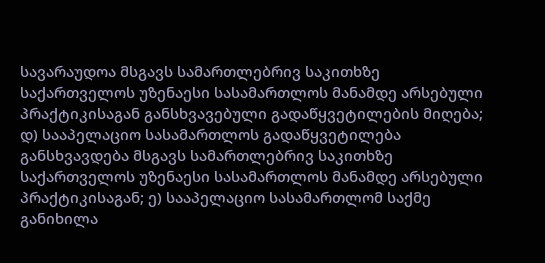სავარაუდოა მსგავს სამართლებრივ საკითხზე საქართველოს უზენაესი სასამართლოს მანამდე არსებული პრაქტიკისაგან განსხვავებული გადაწყვეტილების მიღება; დ) სააპელაციო სასამართლოს გადაწყვეტილება განსხვავდება მსგავს სამართლებრივ საკითხზე საქართველოს უზენაესი სასამართლოს მანამდე არსებული პრაქტიკისაგან; ე) სააპელაციო სასამართლომ საქმე განიხილა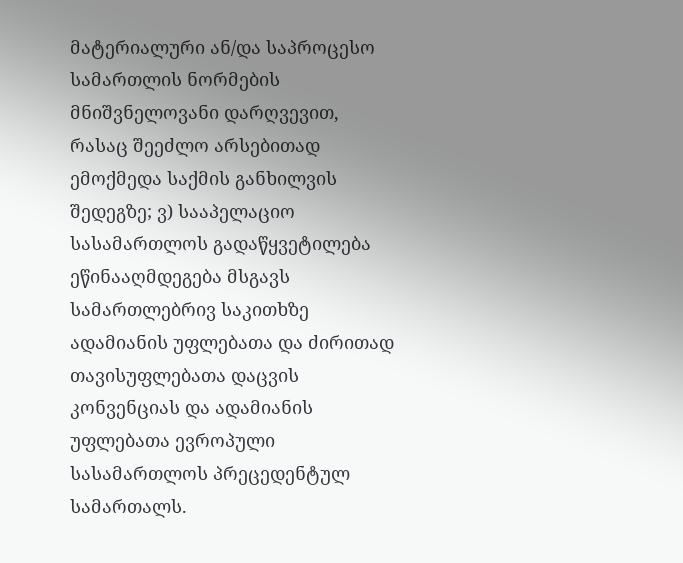მატერიალური ან/და საპროცესო სამართლის ნორმების მნიშვნელოვანი დარღვევით, რასაც შეეძლო არსებითად ემოქმედა საქმის განხილვის შედეგზე; ვ) სააპელაციო სასამართლოს გადაწყვეტილება ეწინააღმდეგება მსგავს სამართლებრივ საკითხზე ადამიანის უფლებათა და ძირითად თავისუფლებათა დაცვის კონვენციას და ადამიანის უფლებათა ევროპული სასამართლოს პრეცედენტულ სამართალს.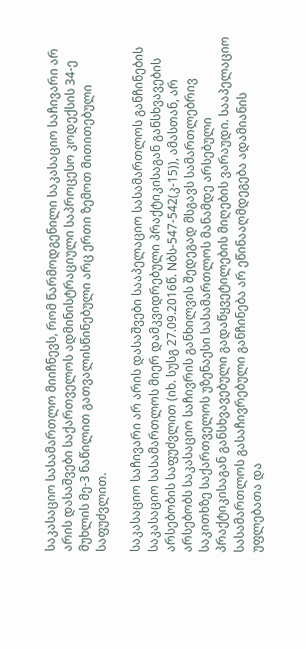საკასაციო სასამართლო მიიჩნევს, რომ წარმოდგენილი საკასაციო საჩივარი არ არის დასაშვები საქართველოს ადმინისტრაციული საპროცესო კოდექსის 34-ე მუხლის მე-3 ნაწილით გათვალისწინებული არც ერთი ზემოთ მითითებული საფუძვლით.

საკასაციო საჩივარი არ არის დასაშვები სააპელაციო სასამართლოს განჩინების საკასაციო სასამართლოს მიერ დამკვიდრებული პრაქტიკისაგან განსხვავების არსებობის საფუძვლით (იხ. სუსგ 27.09.2016წ. Nბს-547-542(კ-15)), ამასთან, არ არსებობს საკასაციო საჩივრის განხილვის შედეგად მსგავს სამართლებრივ საკითხზე საქართველოს უზენაესი სასამართლოს მანამდე არსებული პრაქტიკისაგან განსხვავებული გადაწყვეტილების მიღების ვარაუდი. სააპელაციო სასამართლოს გასაჩივრებული განჩინება არ ეწინააღმდეგება ადამიანის უფლებათა და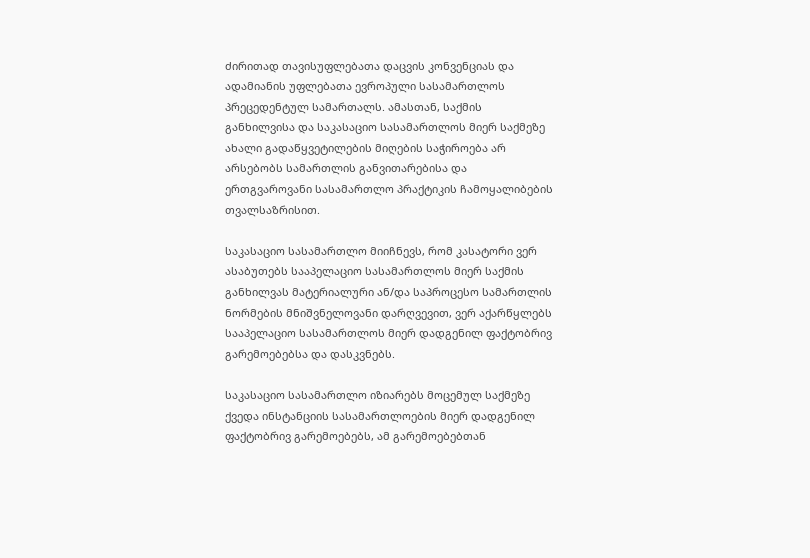ძირითად თავისუფლებათა დაცვის კონვენციას და ადამიანის უფლებათა ევროპული სასამართლოს პრეცედენტულ სამართალს. ამასთან, საქმის განხილვისა და საკასაციო სასამართლოს მიერ საქმეზე ახალი გადაწყვეტილების მიღების საჭიროება არ არსებობს სამართლის განვითარებისა და ერთგვაროვანი სასამართლო პრაქტიკის ჩამოყალიბების თვალსაზრისით.

საკასაციო სასამართლო მიიჩნევს, რომ კასატორი ვერ ასაბუთებს სააპელაციო სასამართლოს მიერ საქმის განხილვას მატერიალური ან/და საპროცესო სამართლის ნორმების მნიშვნელოვანი დარღვევით, ვერ აქარწყლებს სააპელაციო სასამართლოს მიერ დადგენილ ფაქტობრივ გარემოებებსა და დასკვნებს.

საკასაციო სასამართლო იზიარებს მოცემულ საქმეზე ქვედა ინსტანციის სასამართლოების მიერ დადგენილ ფაქტობრივ გარემოებებს, ამ გარემოებებთან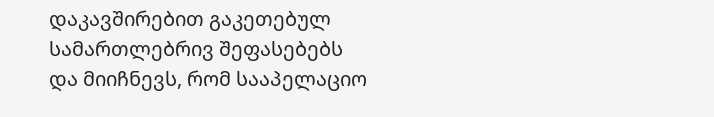დაკავშირებით გაკეთებულ სამართლებრივ შეფასებებს და მიიჩნევს, რომ სააპელაციო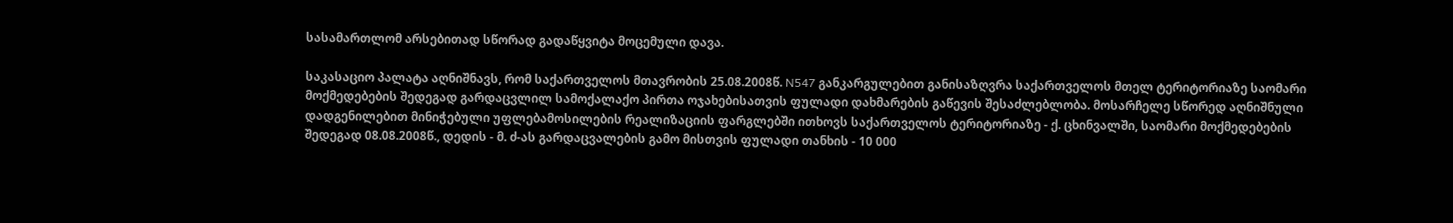სასამართლომ არსებითად სწორად გადაწყვიტა მოცემული დავა.

საკასაციო პალატა აღნიშნავს, რომ საქართველოს მთავრობის 25.08.2008წ. N547 განკარგულებით განისაზღვრა საქართველოს მთელ ტერიტორიაზე საომარი მოქმედებების შედეგად გარდაცვლილ სამოქალაქო პირთა ოჯახებისათვის ფულადი დახმარების გაწევის შესაძლებლობა. მოსარჩელე სწორედ აღნიშნული დადგენილებით მინიჭებული უფლებამოსილების რეალიზაციის ფარგლებში ითხოვს საქართველოს ტერიტორიაზე - ქ. ცხინვალში, საომარი მოქმედებების შედეგად 08.08.2008წ., დედის - მ. ძ-ას გარდაცვალების გამო მისთვის ფულადი თანხის - 10 000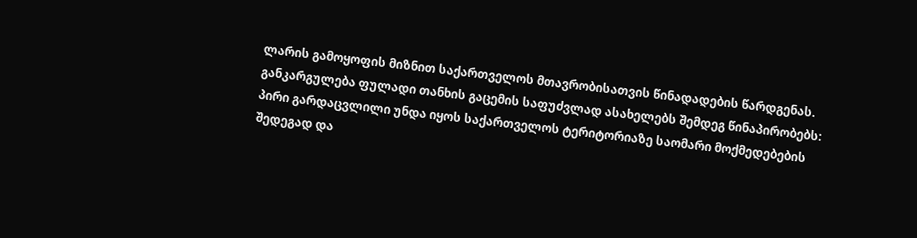ლარის გამოყოფის მიზნით საქართველოს მთავრობისათვის წინადადების წარდგენას. განკარგულება ფულადი თანხის გაცემის საფუძვლად ასახელებს შემდეგ წინაპირობებს: პირი გარდაცვლილი უნდა იყოს საქართველოს ტერიტორიაზე საომარი მოქმედებების შედეგად და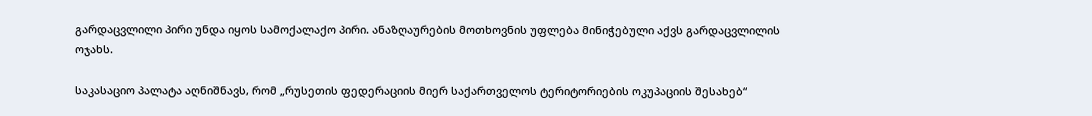გარდაცვლილი პირი უნდა იყოს სამოქალაქო პირი. ანაზღაურების მოთხოვნის უფლება მინიჭებული აქვს გარდაცვლილის ოჯახს.

საკასაციო პალატა აღნიშნავს, რომ „რუსეთის ფედერაციის მიერ საქართველოს ტერიტორიების ოკუპაციის შესახებ“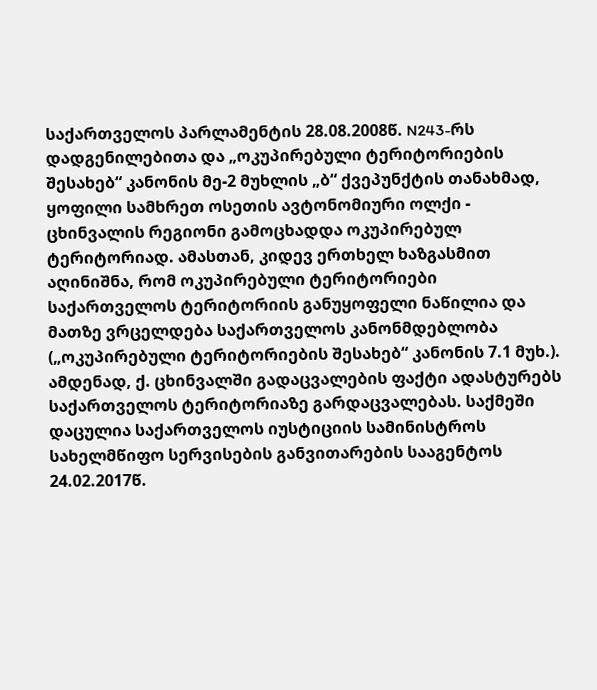საქართველოს პარლამენტის 28.08.2008წ. N243-რს დადგენილებითა და „ოკუპირებული ტერიტორიების შესახებ“ კანონის მე-2 მუხლის „ბ“ ქვეპუნქტის თანახმად, ყოფილი სამხრეთ ოსეთის ავტონომიური ოლქი - ცხინვალის რეგიონი გამოცხადდა ოკუპირებულ ტერიტორიად. ამასთან, კიდევ ერთხელ ხაზგასმით აღინიშნა, რომ ოკუპირებული ტერიტორიები საქართველოს ტერიტორიის განუყოფელი ნაწილია და მათზე ვრცელდება საქართველოს კანონმდებლობა („ოკუპირებული ტერიტორიების შესახებ“ კანონის 7.1 მუხ.). ამდენად, ქ. ცხინვალში გადაცვალების ფაქტი ადასტურებს საქართველოს ტერიტორიაზე გარდაცვალებას. საქმეში დაცულია საქართველოს იუსტიციის სამინისტროს სახელმწიფო სერვისების განვითარების სააგენტოს 24.02.2017წ.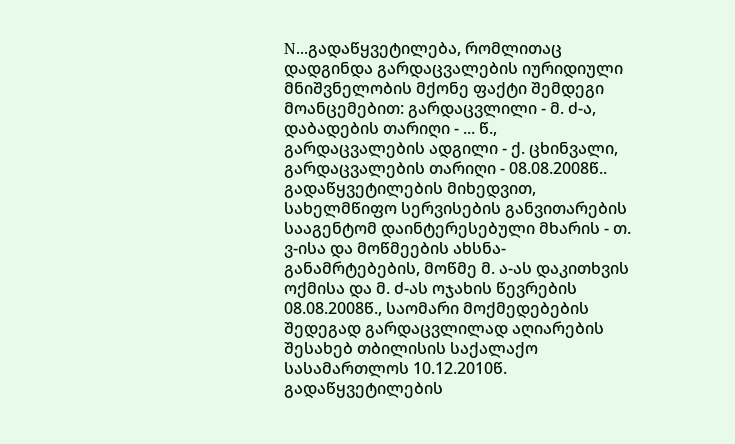N...გადაწყვეტილება, რომლითაც დადგინდა გარდაცვალების იურიდიული მნიშვნელობის მქონე ფაქტი შემდეგი მოანცემებით: გარდაცვლილი - მ. ძ-ა, დაბადების თარიღი - ... წ., გარდაცვალების ადგილი - ქ. ცხინვალი, გარდაცვალების თარიღი - 08.08.2008წ.. გადაწყვეტილების მიხედვით, სახელმწიფო სერვისების განვითარების სააგენტომ დაინტერესებული მხარის - თ. ვ-ისა და მოწმეების ახსნა-განამრტებების, მოწმე მ. ა-ას დაკითხვის ოქმისა და მ. ძ-ას ოჯახის წევრების 08.08.2008წ., საომარი მოქმედებების შედეგად გარდაცვლილად აღიარების შესახებ თბილისის საქალაქო სასამართლოს 10.12.2010წ. გადაწყვეტილების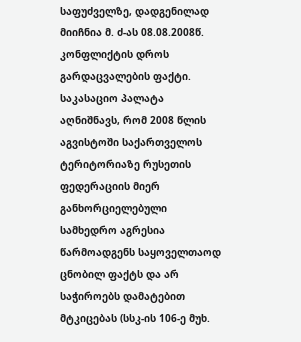საფუძველზე, დადგენილად მიიჩნია მ. ძ-ას 08.08.2008წ. კონფლიქტის დროს გარდაცვალების ფაქტი. საკასაციო პალატა აღნიშნავს, რომ 2008 წლის აგვისტოში საქართველოს ტერიტორიაზე რუსეთის ფედერაციის მიერ განხორციელებული სამხედრო აგრესია წარმოადგენს საყოველთაოდ ცნობილ ფაქტს და არ საჭიროებს დამატებით მტკიცებას (სსკ-ის 106-ე მუხ.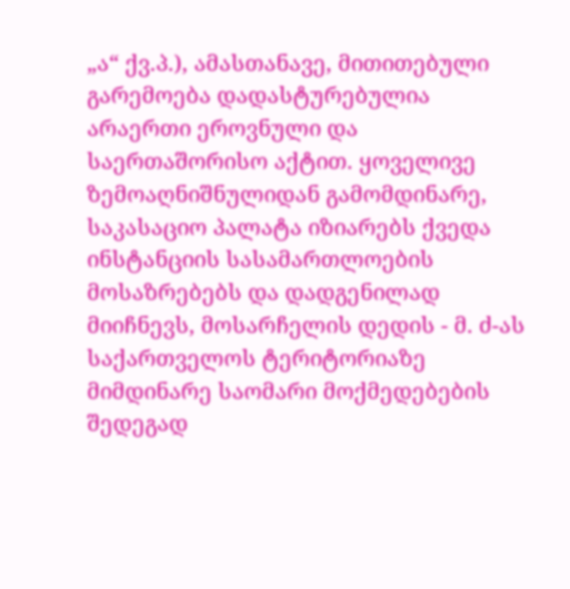„ა“ ქვ.პ.), ამასთანავე, მითითებული გარემოება დადასტურებულია არაერთი ეროვნული და საერთაშორისო აქტით. ყოველივე ზემოაღნიშნულიდან გამომდინარე, საკასაციო პალატა იზიარებს ქვედა ინსტანციის სასამართლოების მოსაზრებებს და დადგენილად მიიჩნევს, მოსარჩელის დედის - მ. ძ-ას საქართველოს ტერიტორიაზე მიმდინარე საომარი მოქმედებების შედეგად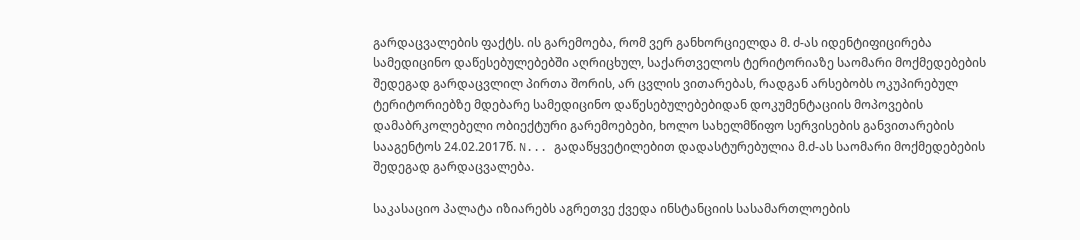გარდაცვალების ფაქტს. ის გარემოება, რომ ვერ განხორციელდა მ. ძ-ას იდენტიფიცირება სამედიცინო დაწესებულებებში აღრიცხულ, საქართველოს ტერიტორიაზე საომარი მოქმედებების შედეგად გარდაცვლილ პირთა შორის, არ ცვლის ვითარებას, რადგან არსებობს ოკუპირებულ ტერიტორიებზე მდებარე სამედიცინო დაწესებულებებიდან დოკუმენტაციის მოპოვების დამაბრკოლებელი ობიექტური გარემოებები, ხოლო სახელმწიფო სერვისების განვითარების სააგენტოს 24.02.2017წ. N... გადაწყვეტილებით დადასტურებულია მ.ძ-ას საომარი მოქმედებების შედეგად გარდაცვალება.

საკასაციო პალატა იზიარებს აგრეთვე ქვედა ინსტანციის სასამართლოების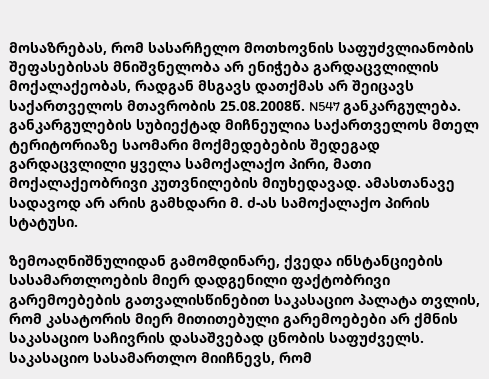მოსაზრებას, რომ სასარჩელო მოთხოვნის საფუძვლიანობის შეფასებისას მნიშვნელობა არ ენიჭება გარდაცვლილის მოქალაქეობას, რადგან მსგავს დათქმას არ შეიცავს საქართველოს მთავრობის 25.08.2008წ. N547 განკარგულება. განკარგულების სუბიექტად მიჩნეულია საქართველოს მთელ ტერიტორიაზე საომარი მოქმედებების შედეგად გარდაცვლილი ყველა სამოქალაქო პირი, მათი მოქალაქეობრივი კუთვნილების მიუხედავად. ამასთანავე სადავოდ არ არის გამხდარი მ. ძ-ას სამოქალაქო პირის სტატუსი.

ზემოაღნიშნულიდან გამომდინარე, ქვედა ინსტანციების სასამართლოების მიერ დადგენილი ფაქტობრივი გარემოებების გათვალისწინებით საკასაციო პალატა თვლის, რომ კასატორის მიერ მითითებული გარემოებები არ ქმნის საკასაციო საჩივრის დასაშვებად ცნობის საფუძველს. საკასაციო სასამართლო მიიჩნევს, რომ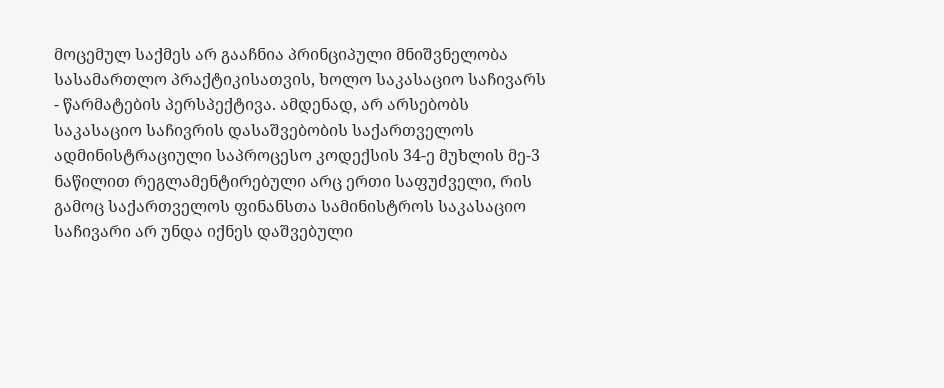მოცემულ საქმეს არ გააჩნია პრინციპული მნიშვნელობა სასამართლო პრაქტიკისათვის, ხოლო საკასაციო საჩივარს - წარმატების პერსპექტივა. ამდენად, არ არსებობს საკასაციო საჩივრის დასაშვებობის საქართველოს ადმინისტრაციული საპროცესო კოდექსის 34-ე მუხლის მე-3 ნაწილით რეგლამენტირებული არც ერთი საფუძველი, რის გამოც საქართველოს ფინანსთა სამინისტროს საკასაციო საჩივარი არ უნდა იქნეს დაშვებული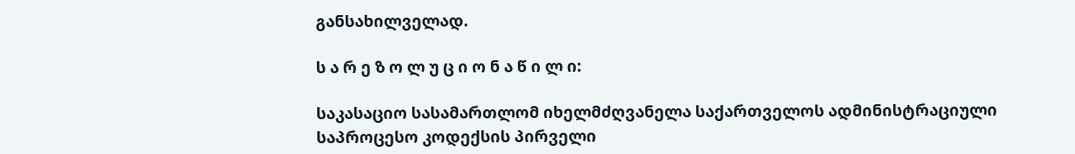განსახილველად.

ს ა რ ე ზ ო ლ უ ც ი ო ნ ა წ ი ლ ი:

საკასაციო სასამართლომ იხელმძღვანელა საქართველოს ადმინისტრაციული საპროცესო კოდექსის პირველი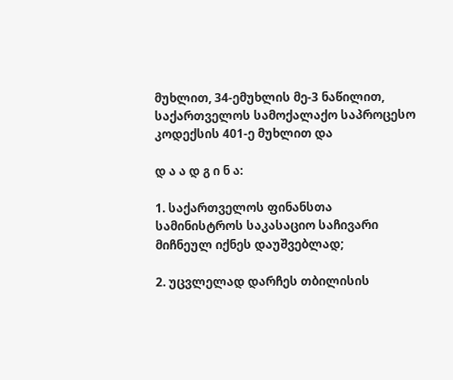მუხლით, 34-ემუხლის მე-3 ნაწილით, საქართველოს სამოქალაქო საპროცესო კოდექსის 401-ე მუხლით და

დ ა ა დ გ ი ნ ა:

1. საქართველოს ფინანსთა სამინისტროს საკასაციო საჩივარი მიჩნეულ იქნეს დაუშვებლად;

2. უცვლელად დარჩეს თბილისის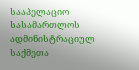სააპელაციო სასამართლოს ადმინისტრაციულ საქმეთა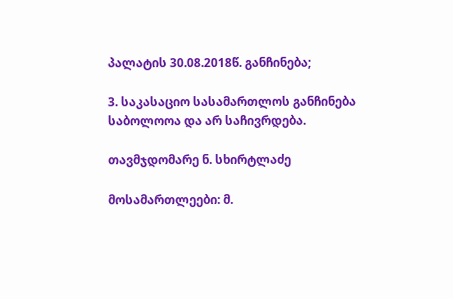პალატის 30.08.2018წ. განჩინება;

3. საკასაციო სასამართლოს განჩინება საბოლოოა და არ საჩივრდება.

თავმჯდომარე ნ. სხირტლაძე

მოსამართლეები: მ.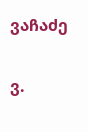ვაჩაძე

ვ.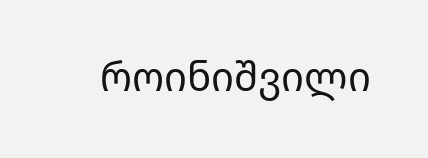როინიშვილი